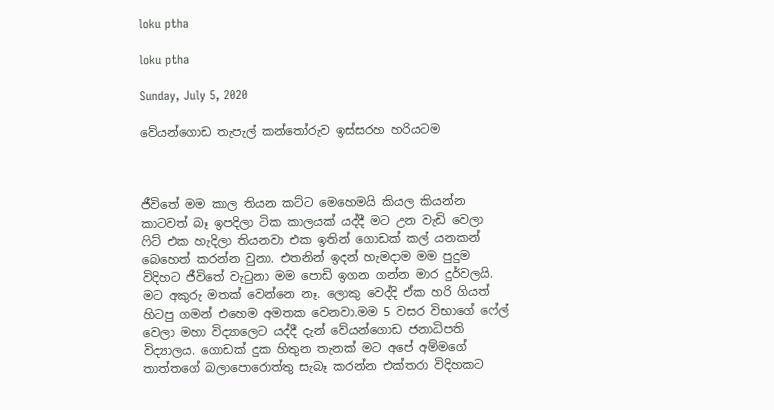loku ptha

loku ptha

Sunday, July 5, 2020

වේයන්ගොඩ තැපැල් කන්තෝරුව ඉස්සරහ හරියටම



ජීවිතේ මම කාල තියන කට්ට මෙහෙමයි කියල කියන්න කාටවත් බෑ ඉපදිලා ටික කාලයක් යද්දී මට උන වැඩි වෙලා ෆිට් එක හැදිලා තියනවා එක ඉතින් ගොඩක් කල් යනකන් බෙහෙත් කරන්න වුනා. එතනින් ඉදන් හැමදාම මම පුදුම විදිහට ජීවිතේ වැටුනා මම පොඩි ඉගන ගන්න මාර දුර්වලයි. මට අකුරු මතක් වෙන්නෙ නෑ. ලොකු වෙද්දි ඒක හරි ගියත් හිටපු ගමන් එහෙම අමතක වෙනවා.මම 5 වසර විභාගේ ෆේල් වෙලා මහා විද්‍යාලෙට යද්දී දැන් වේයන්ගොඩ ජනාධිපති විද්‍යාලය. ගොඩක් දුක හිතුන තැනක් මට අපේ අම්මගේ තාත්තගේ බලාපොරොත්තු සැබෑ කරන්න එක්තරා විදිහකට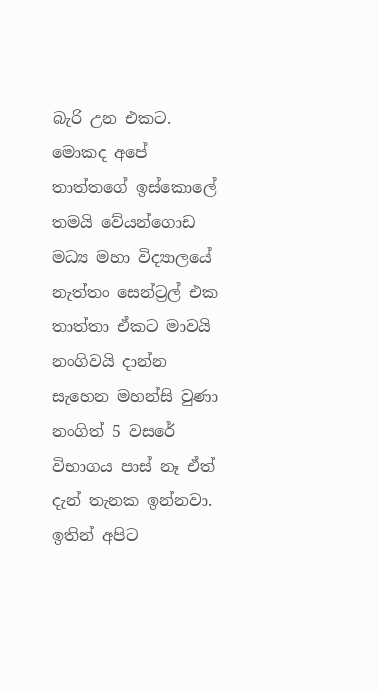බැරි උන එකට. මොකද අපේ තාත්තගේ ඉස්කොලේ තමයි වේයන්ගොඩ මධ්‍ය මහා විද්‍යාලයේ නැත්තං සෙන්ට්‍රල් එක තාත්තා ඒකට මාවයි නංගිවයි දාන්න සැහෙන මහන්සි වුණා නංගිත් 5 වසරේ විභාගය පාස් නෑ ඒත් දැන් තැනක ඉන්නවා. ඉතින් අපිට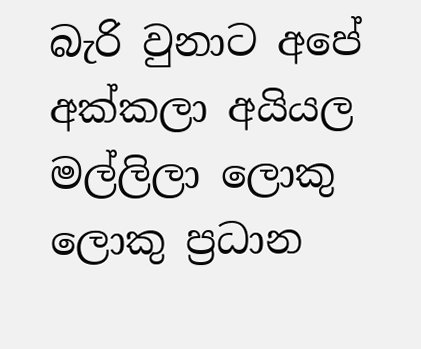බැරි වුනාට අපේ අක්කලා අයියල මල්ලිලා ලොකු ලොකු ප්‍රධාන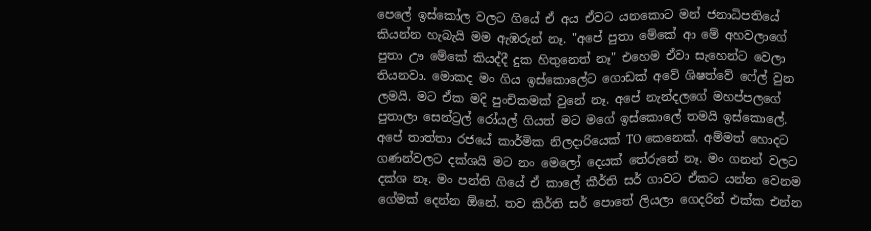පෙලේ ඉස්කෝල වලට ගියේ ඒ අය ඒවට යනකොට මන් ජනාධිපතියේ කියන්න හැබැයි මම ඇඹරුන් නෑ. "අපේ පුතා මේකේ ආ මේ අහවලාගේ පුතා ඌ මේකේ කියද්දී දුක හිතුනෙත් නෑ" එහෙම ඒවා සැහෙන්ට වෙලා තියනවා. මොකද මං ගිය ඉස්කොලේට ගොඩක් අවේ ශිෂත්වේ ෆේල් වුන ලමයි. මට ඒක මදි පුංචිකමක් වුනේ නෑ. අපේ නැන්දලගේ මහප්පලගේ පුතාලා සෙන්ට්‍රල් රෝයල් ගියත් මට මගේ ඉස්කොලේ තමයි ඉස්කොලේ. අපේ තාත්තා රජයේ කාර්මික නිලදාරියෙක් TO කෙනෙක්. අම්මත් හොදට ගණන්වලට දක්ශයි මට නං මෙලෝ දෙයක් තේරුනේ නෑ. මං ගනන් වලට දක්ශ නෑ. මං පන්ති ගියේ ඒ කාලේ කීර්ති සර් ගාවට ඒකට යන්න වෙනම ගේමක් දෙන්න ඕනේ. තව කිර්ති සර් පොතේ ලියලා ගෙදරින් එක්ක එන්න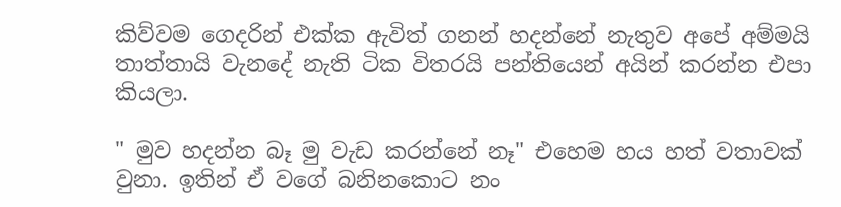කිව්වම ගෙදරින් එක්ක ඇවිත් ගනන් හදන්නේ නැතුව අපේ අම්මයි තාත්තායි වැනදේ නැති ටික විතරයි පන්තියෙන් අයින් කරන්න එපා කියලා.

" මුව හදන්න බෑ මු වැඩ කරන්නේ නෑ" එහෙම හය හත් වතාවක් වුනා. ඉතින් ඒ වගේ බනිනකොට නං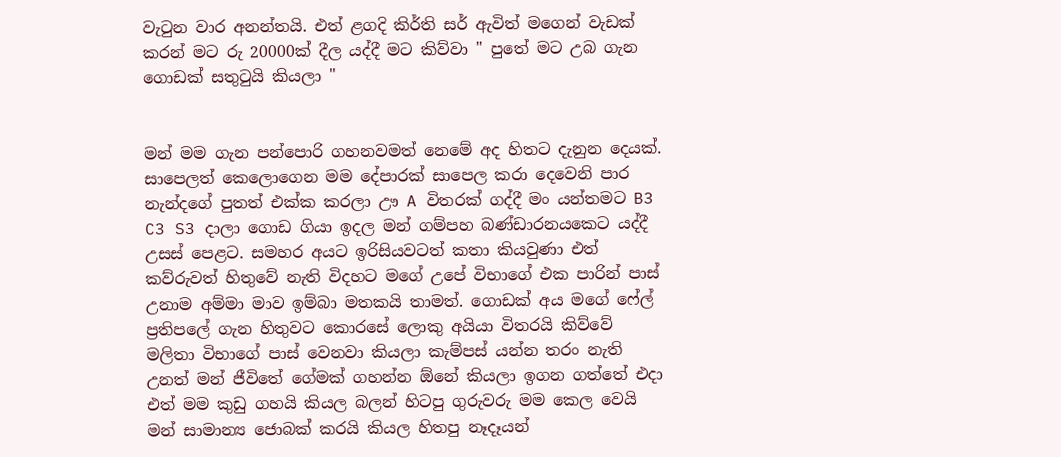වැටුන වාර අනන්තයි. එත් ළගදි කිර්ති සර් ඇවිත් මගෙන් වැඩක් කරන් මට රු 20000ක් දීල යද්දී මට කිව්වා " පුතේ මට උබ ගැන ගොඩක් සතුටුයි කියලා "


මන් මම ගැන පන්පොරි ගහනවමත් නෙමේ අද හිතට දැනුන දෙයක්. සාපෙලත් කෙලොගෙන මම දේපාරක් සාපෙල කරා දෙවෙනි පාර නැන්දගේ පුතත් එක්ක කරලා ඌ A විතරක් ගද්දී මං යන්තමට B3 C3 S3 දාලා ගොඩ ගියා ඉදල මන් ගම්පහ බණ්ඩාරනයකෙට යද්දී උසස් පෙළට. සමහර අයට ඉරිසියවටත් කතා කියවුණා එත් කව්රුවත් හිතුවේ නැති විදහට මගේ උපේ විභාගේ එක පාරින් පාස් උනාම අම්මා මාව ඉම්බා මතකයි තාමත්. ගොඩක් අය මගේ ෆේල් ප්‍රතිපලේ ගැන හිතුවට කොරසේ ලොකු අයියා විතරයි කිව්වේ මලිතා විභාගේ පාස් වෙනවා කියලා කැම්පස් යන්න තරං නැති උනත් මන් ජීවිතේ ගේමක් ගහන්න ඕනේ කියලා ඉගන ගත්තේ එදා එත් මම කුඩු ගහයි කියල බලන් හිටපු ගුරුවරු මම කෙල වෙයි මන් සාමාන්‍ය ජොබක් කරයි කියල හිතපු නෑදෑයන්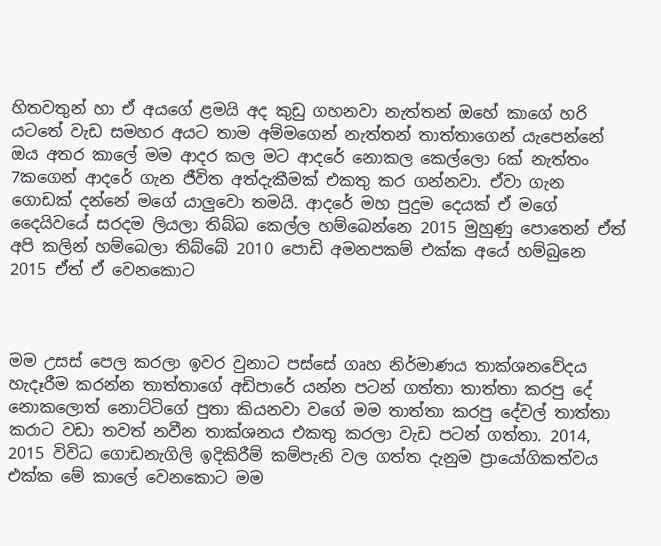හිතවතුන් හා ඒ අයගේ ළමයි අද කුඩු ගහනවා නැත්තන් ඔහේ කාගේ හරි යටතේ වැඩ සමහර අයට තාම අම්මගෙන් නැත්තන් තාත්තාගෙන් යැපෙන්නේ ඔය අතර කාලේ මම ආදර කල මට ආදරේ නොකල කෙල්ලො 6ක් නැත්තං 7කගෙන් ආදරේ ගැන ජීවිත අත්දැකීමක් එකතු කර ගන්නවා. ඒවා ගැන ගොඩක් දන්නේ මගේ යාලුවො තමයි. ආදරේ මහ පුදුම දෙයක් ඒ මගේ දෛයිවයේ සරදම ලියලා තිබ්බ කෙල්ල හම්බෙන්නෙ 2015 මුහුණු පොතෙන් ඒත් අපි කලින් හම්බෙලා තිබ්බේ 2010 පොඩි අමනපකම් එක්ක අයේ හම්බුනෙ 2015 ඒත් ඒ වෙනකොට



මම උසස් පෙල කරලා ඉවර වුනාට පස්සේ ගෘහ නිර්මාණය තාක්ශනවේදය හැදෑරීම කරන්න තාත්තාගේ අඩිපාරේ යන්න පටන් ගත්තා තාත්තා කරපු දේ නොකලොත් නොට්ටිගේ පුතා කියනවා වගේ මම තාත්තා කරපු දේවල් තාත්තා කරාට වඩා තවත් නවීන තාක්ශනය එකතු කරලා වැඩ පටන් ගත්තා. 2014, 2015 විවිධ ගොඩනැගිලි ඉදිකිරීම් කම්පැනි වල ගත්ත දැනුම ප්‍රායෝගිකත්වය එක්ක මේ කාලේ වෙනකොට මම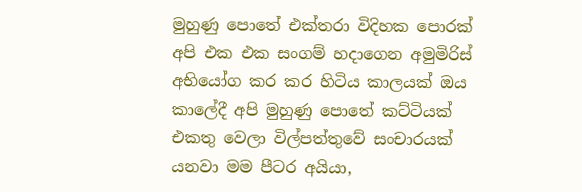මුහුණු පොතේ එක්තරා විදිහක පොරක් අපි එක එක සංගම් හදාගෙන අමුමිරිස් අභියෝග කර කර හිටිය කාලයක් ඔය කාලේදී අපි මුහුණු පොතේ කට්ටියක් එකතු වෙලා විල්පත්තුවේ සංචාරයක් යනවා මම පීටර අයියා,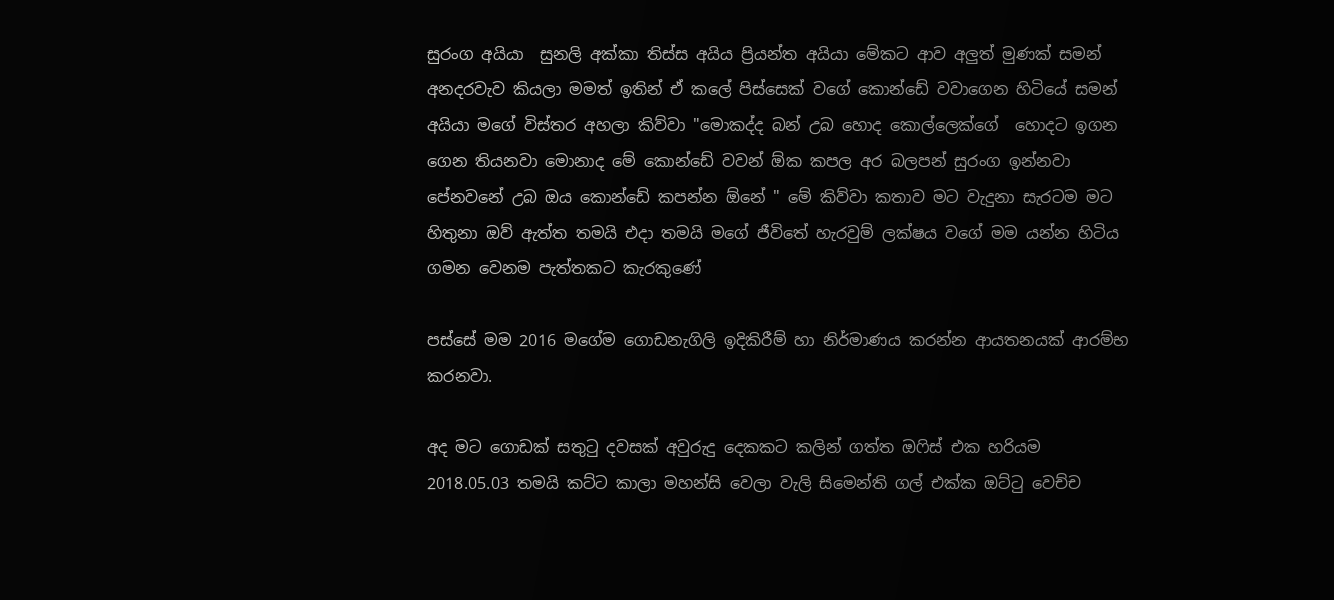සුරංග අයියා  සුනලි අක්කා තිස්ස අයිය ප්‍රියන්ත අයියා මේකට ආව අලුත් මුණක් සමන් අනදරවැව කියලා මමත් ඉතින් ඒ කලේ පිස්සෙක් වගේ කොන්ඩේ වවාගෙන හිටියේ සමන් අයියා මගේ විස්තර අහලා කිව්වා "මොකද්ද බන් උබ හොද කොල්ලෙක්ගේ  හොදට ඉගන ගෙන තියනවා මොනාද මේ කොන්ඩේ වවන් ඕක කපල අර බලපන් සුරංග ඉන්නවා පේනවනේ උබ ඔය කොන්ඩේ කපන්න ඕනේ " මේ කිව්වා කතාව මට වැදුනා සැරටම මට හිතුනා ඔව් ඇත්ත තමයි එදා තමයි මගේ ජීවිතේ හැරවුම් ලක්ෂය වගේ මම යන්න හිටිය ගමන වෙනම පැත්තකට කැරකුණේ

පස්සේ මම 2016 මගේම ගොඩනැගිලි ඉදිකිරීම් හා නිර්මාණය කරන්න ආයතනයක් ආරම්භ කරනවා.

අද මට ගොඩක් සතුටු දවසක් අවුරුදු දෙකකට කලින් ගත්ත ඔෆිස් එක හරියම 2018.05.03 තමයි කට්ට කාලා මහන්සි වෙලා වැලි සිමෙන්ති ගල් එක්ක ඔට්ටු වෙච්ච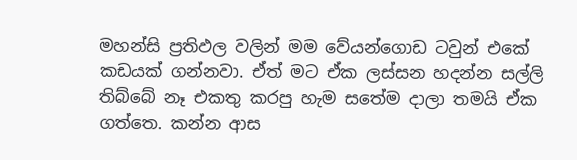මහන්සි ප්‍රතිඵල වලින් මම වේයන්ගොඩ ටවුන් එකේ කඩයක් ගන්නවා. ඒත් මට ඒක ලස්සන හදන්න සල්ලි තිබ්බේ නෑ එකතු කරපු හැම සතේම දාලා තමයි ඒක ගත්තෙ. කන්න ආස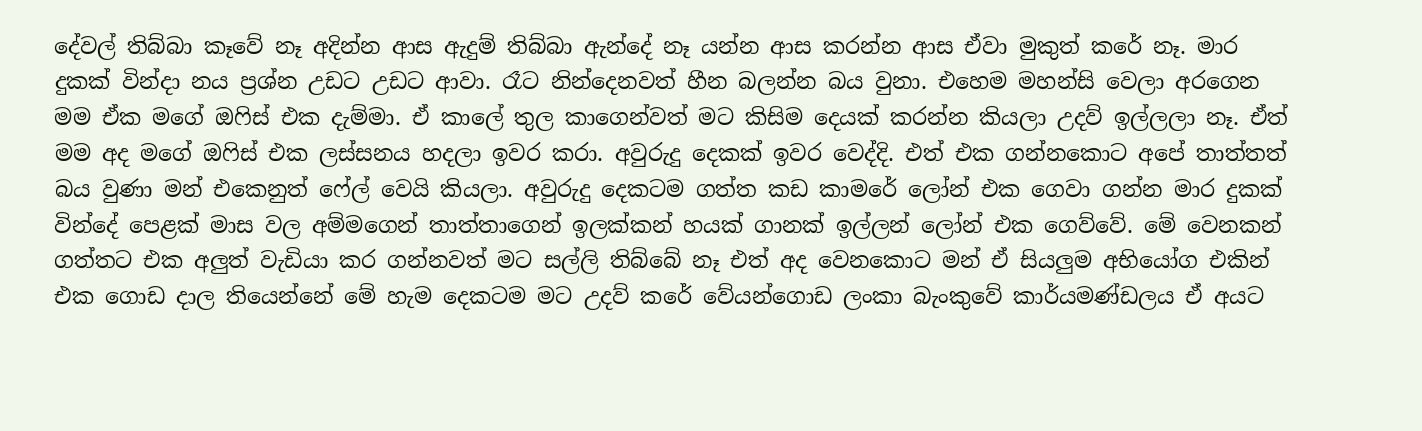දේවල් තිබ්බා කෑවේ නෑ අදින්න ආස ඇදුම් තිබ්බා ඇන්දේ නෑ යන්න ආස කරන්න ආස ඒවා මුකුත් කරේ නෑ. මාර දුකක් වින්දා නය ප්‍රශ්න උඩට උඩට ආවා. රෑට නින්දෙනවත් හීන බලන්න බය වුනා. එහෙම මහන්සි වෙලා අරගෙන මම ඒක මගේ ඔෆිස් එක දැම්මා. ඒ කාලේ තුල කාගෙන්වත් මට කිසිම දෙයක් කරන්න කියලා උදව් ඉල්ලලා නෑ. ඒත් මම අද මගේ ඔෆිස් එක ලස්සනය හදලා ඉවර කරා. අවුරුදු දෙකක් ඉවර වෙද්දි. එත් එක ගන්නකොට අපේ තාත්තත් බය වුණා මන් එකෙනුත් ෆේල් වෙයි කියලා. අවුරුදු දෙකටම ගත්ත කඩ කාමරේ ලෝන් එක ගෙවා ගන්න මාර දුකක් වින්දේ පෙළක් මාස වල අම්මගෙන් තාත්තාගෙන් ඉලක්කන් හයක් ගානක් ඉල්ලන් ලෝන් එක ගෙව්වේ. මේ වෙනකන් ගත්තට එක අලුත් වැඩියා කර ගන්නවත් මට සල්ලි තිබ්බේ නෑ එත් අද වෙනකොට මන් ඒ සියලුම අභියෝග එකින් එක ගොඩ දාල තියෙන්නේ මේ හැම දෙකටම මට උදව් කරේ වේයන්ගොඩ ලංකා බැංකුවේ කාර්යමණ්ඩලය ඒ අයට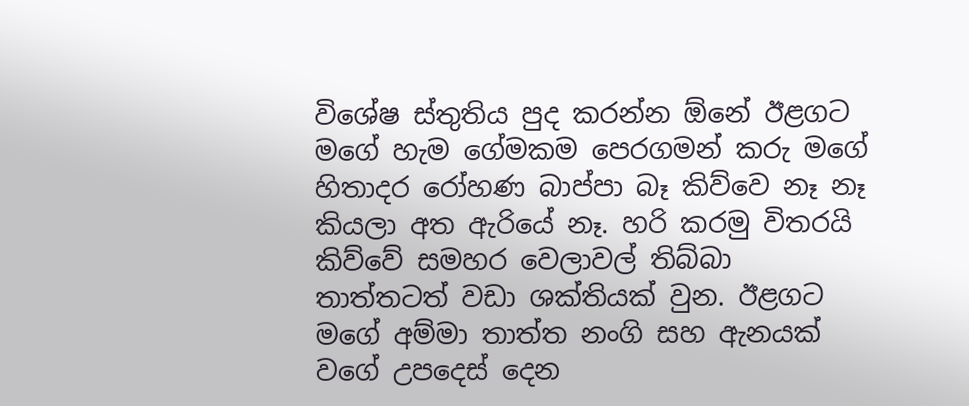විශේෂ ස්තුතිය පුද කරන්න ඕනේ ඊළගට මගේ හැම ගේමකම පෙරගමන් කරු මගේ හිතාදර රෝහණ බාප්පා බෑ කිව්වෙ නෑ නෑ කියලා අත ඇරියේ නෑ. හරි කරමු විතරයි කිව්වේ සමහර වෙලාවල් තිබ්බා තාත්තටත් වඩා ශක්තියක් වුන. ඊළගට මගේ අම්මා තාත්ත නංගි සහ ඇනයක් වගේ උපදෙස් දෙන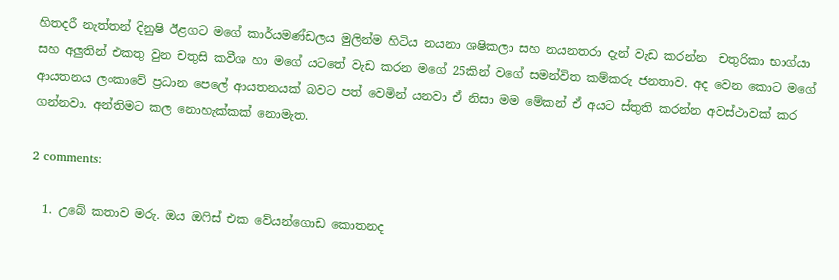හිතදරී නැත්තන් දිනුෂි ඊළගට මගේ කාර්යමණ්ඩලය මුලින්ම හිටිය නයනා ශෂිකලා සහ නයනතරා දැන් වැඩ කරන්න  චතුරිකා භාග්යා සහ අලුතින් එකතු වුන චතුසි කවීශ හා මගේ යටතේ වැඩ කරන මගේ 25කින් වගේ සමන්විත කම්කරු ජනතාව. අද වෙන කොට මගේ ආයතනය ලංකාවේ ප්‍රධාන පෙලේ ආයතනයක් බවට පත් වෙමින් යනවා ඒ නිසා මම මේකන් ඒ අයට ස්තුති කරන්න අවස්ථාවක් කර ගන්නවා. අන්තිමට කල නොහැක්කක් නොමැත.

2 comments:

  1. උබේ කතාව මරු. ඔය ඔෆිස් එක වේයන්ගොඩ කොතනද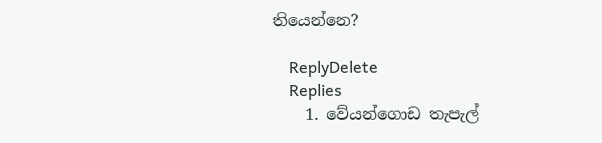තියෙන්නෙ?

    ReplyDelete
    Replies
    1. වේයන්ගොඩ තැපැල්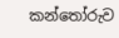කන්තෝරුව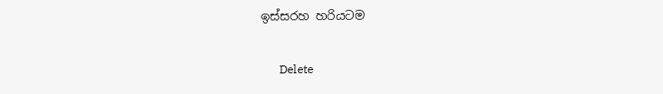ඉස්සරහ හරියටම

      Delete